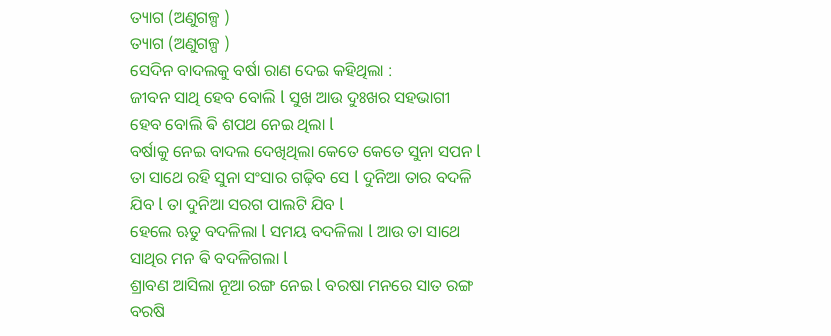ତ୍ୟାଗ (ଅଣୁଗଳ୍ପ )
ତ୍ୟାଗ (ଅଣୁଗଳ୍ପ )
ସେଦିନ ବାଦଲକୁ ବର୍ଷା ରାଣ ଦେଇ କହିଥିଲା :
ଜୀବନ ସାଥି ହେବ ବୋଲି l ସୁଖ ଆଉ ଦୁଃଖର ସହଭାଗୀ ହେବ ବୋଲି ଵି ଶପଥ ନେଇ ଥିଲା l
ବର୍ଷାକୁ ନେଇ ବାଦଲ ଦେଖିଥିଲା କେତେ କେତେ ସୁନା ସପନ l
ତା ସାଥେ ରହି ସୁନା ସଂସାର ଗଢ଼ିବ ସେ l ଦୁନିଆ ତାର ବଦଳି ଯିବ l ତା ଦୁନିଆ ସରଗ ପାଲଟି ଯିବ l
ହେଲେ ଋତୁ ବଦଳିଲା l ସମୟ ବଦଳିଲା l ଆଉ ତା ସାଥେ ସାଥିର ମନ ଵି ବଦଳିଗଲା l
ଶ୍ରାବଣ ଆସିଲା ନୂଆ ରଙ୍ଗ ନେଇ l ବରଷା ମନରେ ସାତ ରଙ୍ଗ ବରଷି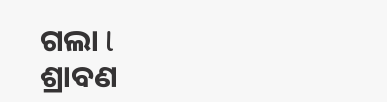ଗଲା l
ଶ୍ରାବଣ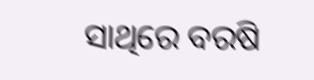ସାଥିରେ ବରଷି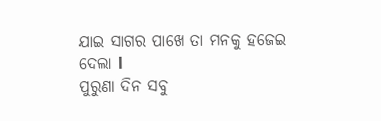ଯାଇ ସାଗର ପାଖେ ତା ମନକୁ ହଜେଇ ଦେଲା l
ପୁରୁଣା ଦିନ ସବୁ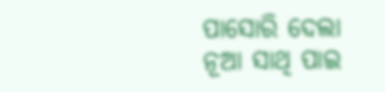ପାସୋରି ଦେଲା
ନୂଆ ସାଥି ପାଇ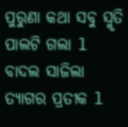ପୁରୁଣା କଥା ସବୁ ସ୍ମୃତି ପାଲଟି ଗଲା l
ବାଦଲ ସାଜିଲା ତ୍ୟାଗର ପ୍ରତୀକ l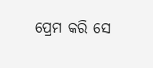ପ୍ରେମ କରି ସେ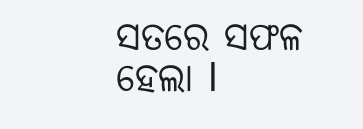ସତରେ ସଫଳ ହେଲା l